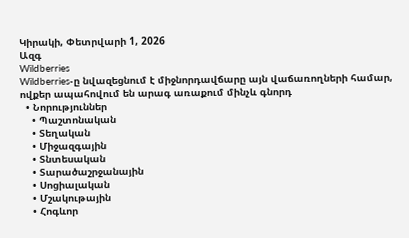Կիրակի, Փետրվարի 1, 2026
Ազգ
Wildberries
Wildberries-ը նվազեցնում է միջնորդավճարը այն վաճառողների համար, ովքեր ապահովում են արագ առաքում մինչև գնորդ
  • Նորություններ
    • Պաշտոնական
    • Տեղական
    • Միջազգային
    • Տնտեսական
    • Տարածաշրջանային
    • Սոցիալական
    • Մշակութային
    • Հոգևոր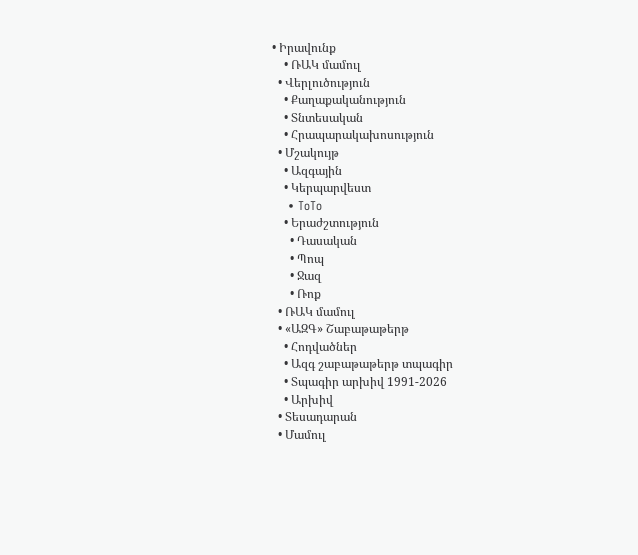• Իրավունք
    • ՌԱԿ մամուլ
  • Վերլուծություն
    • Քաղաքականություն
    • Տնտեսական
    • Հրապարակախոսություն
  • Մշակույթ
    • Ազգային
    • Կերպարվեստ
    • ToTo
    • Երաժշտություն
      • Դասական
      • Պոպ
      • Ջազ
      • Ռոք
  • ՌԱԿ մամուլ
  • «ԱԶԳ» Շաբաթաթերթ
    • Հոդվածներ
    • Ազգ շաբաթաթերթ տպագիր
    • Տպագիր արխիվ 1991-2026
    • Արխիվ
  • Տեսադարան
  • Մամուլ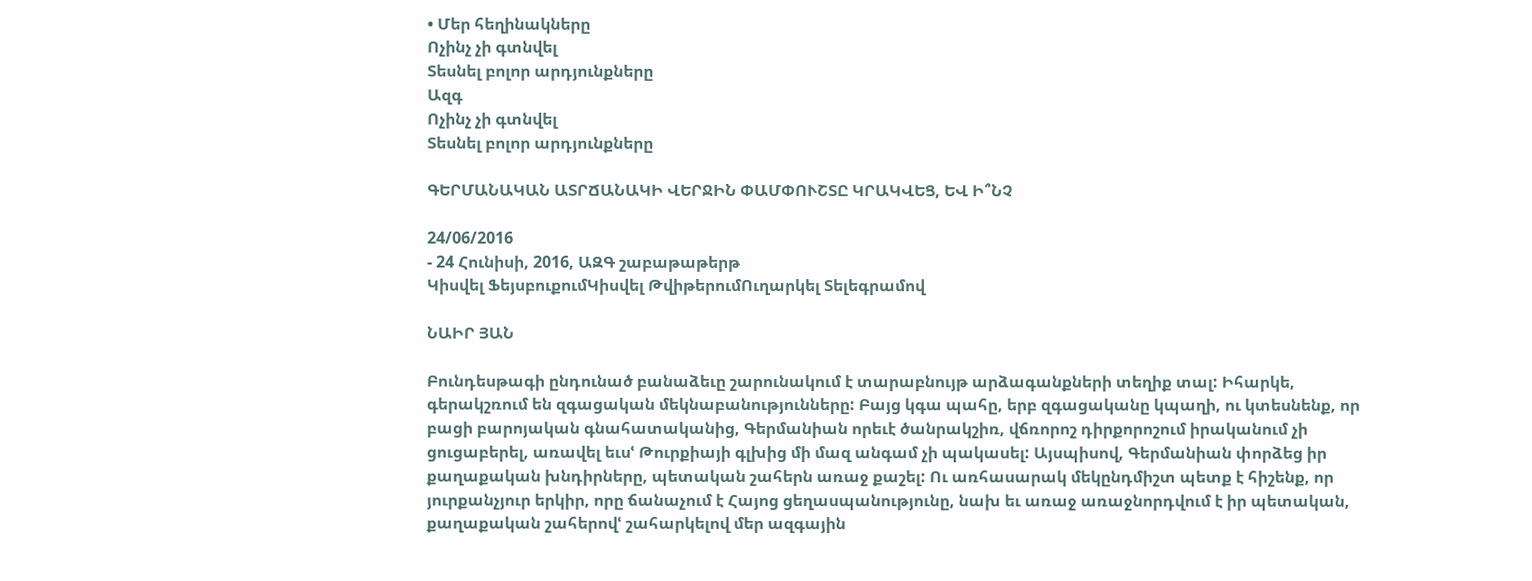• Մեր հեղինակները
Ոչինչ չի գտնվել
Տեսնել բոլոր արդյունքները
Ազգ
Ոչինչ չի գտնվել
Տեսնել բոլոր արդյունքները

ԳԵՐՄԱՆԱԿԱՆ ԱՏՐՃԱՆԱԿԻ ՎԵՐՋԻՆ ՓԱՄՓՈՒՇՏԸ ԿՐԱԿՎԵՑ, ԵՎ Ի՞ՆՉ

24/06/2016
- 24 Հունիսի, 2016, ԱԶԳ շաբաթաթերթ
Կիսվել ՖեյսբուքումԿիսվել ԹվիթերումՈւղարկել Տելեգրամով

ՆԱԻՐ ՅԱՆ

Բունդեսթագի ընդունած բանաձեւը շարունակում է տարաբնույթ արձագանքների տեղիք տալ: Իհարկե, գերակշռում են զգացական մեկնաբանությունները: Բայց կգա պահը, երբ զգացականը կպաղի, ու կտեսնենք, որ բացի բարոյական գնահատականից, Գերմանիան որեւէ ծանրակշիռ, վճռորոշ դիրքորոշում իրականում չի ցուցաբերել, առավել եւսՙ Թուրքիայի գլխից մի մազ անգամ չի պակասել: Այսպիսով, Գերմանիան փորձեց իր քաղաքական խնդիրները, պետական շահերն առաջ քաշել: Ու առհասարակ մեկընդմիշտ պետք է հիշենք, որ յուրքանչյուր երկիր, որը ճանաչում է Հայոց ցեղասպանությունը, նախ եւ առաջ առաջնորդվում է իր պետական, քաղաքական շահերովՙ շահարկելով մեր ազգային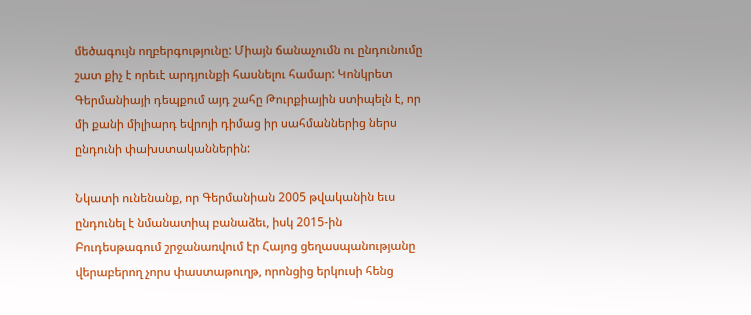մեծագույն ողբերգությունը: Միայն ճանաչումն ու ընդունումը շատ քիչ է որեւէ արդյունքի հասնելու համար: Կոնկրետ Գերմանիայի դեպքում այդ շահը Թուրքիային ստիպելն է, որ մի քանի միլիարդ եվրոյի դիմաց իր սահմաններից ներս ընդունի փախստականներին:

Նկատի ունենանք, որ Գերմանիան 2005 թվականին եւս ընդունել է նմանատիպ բանաձեւ, իսկ 2015-ին Բուդեսթագում շրջանառվում էր Հայոց ցեղասպանությանը վերաբերող չորս փաստաթուղթ, որոնցից երկուսի հենց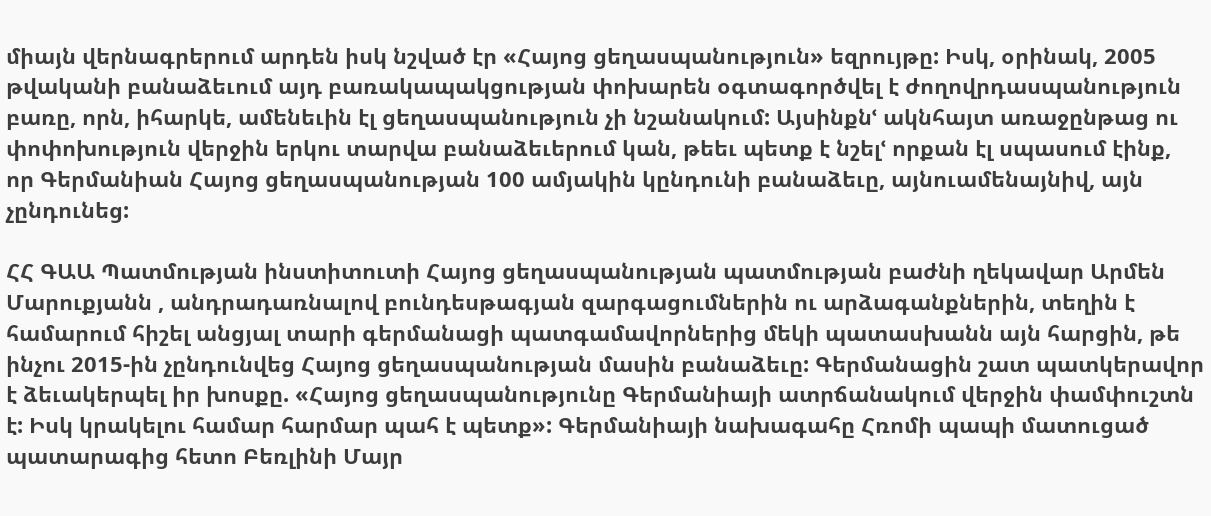միայն վերնագրերում արդեն իսկ նշված էր «Հայոց ցեղասպանություն» եզրույթը: Իսկ, օրինակ, 2005 թվականի բանաձեւում այդ բառակապակցության փոխարեն օգտագործվել է ժողովրդասպանություն բառը, որն, իհարկե, ամենեւին էլ ցեղասպանություն չի նշանակում: Այսինքնՙ ակնհայտ առաջընթաց ու փոփոխություն վերջին երկու տարվա բանաձեւերում կան, թեեւ պետք է նշելՙ որքան էլ սպասում էինք, որ Գերմանիան Հայոց ցեղասպանության 100 ամյակին կընդունի բանաձեւը, այնուամենայնիվ, այն չընդունեց:

ՀՀ ԳԱԱ Պատմության ինստիտուտի Հայոց ցեղասպանության պատմության բաժնի ղեկավար Արմեն Մարուքյանն , անդրադառնալով բունդեսթագյան զարգացումներին ու արձագանքներին, տեղին է համարում հիշել անցյալ տարի գերմանացի պատգամավորներից մեկի պատասխանն այն հարցին, թե ինչու 2015-ին չընդունվեց Հայոց ցեղասպանության մասին բանաձեւը: Գերմանացին շատ պատկերավոր է ձեւակերպել իր խոսքը. «Հայոց ցեղասպանությունը Գերմանիայի ատրճանակում վերջին փամփուշտն է: Իսկ կրակելու համար հարմար պահ է պետք»: Գերմանիայի նախագահը Հռոմի պապի մատուցած պատարագից հետո Բեռլինի Մայր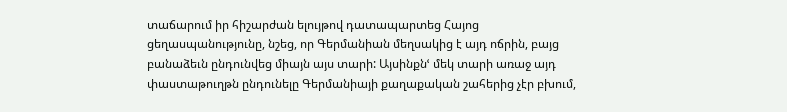տաճարում իր հիշարժան ելույթով դատապարտեց Հայոց ցեղասպանությունը, նշեց, որ Գերմանիան մեղսակից է այդ ոճրին, բայց բանաձեւն ընդունվեց միայն այս տարի: Այսինքնՙ մեկ տարի առաջ այդ փաստաթուղթն ընդունելը Գերմանիայի քաղաքական շահերից չէր բխում,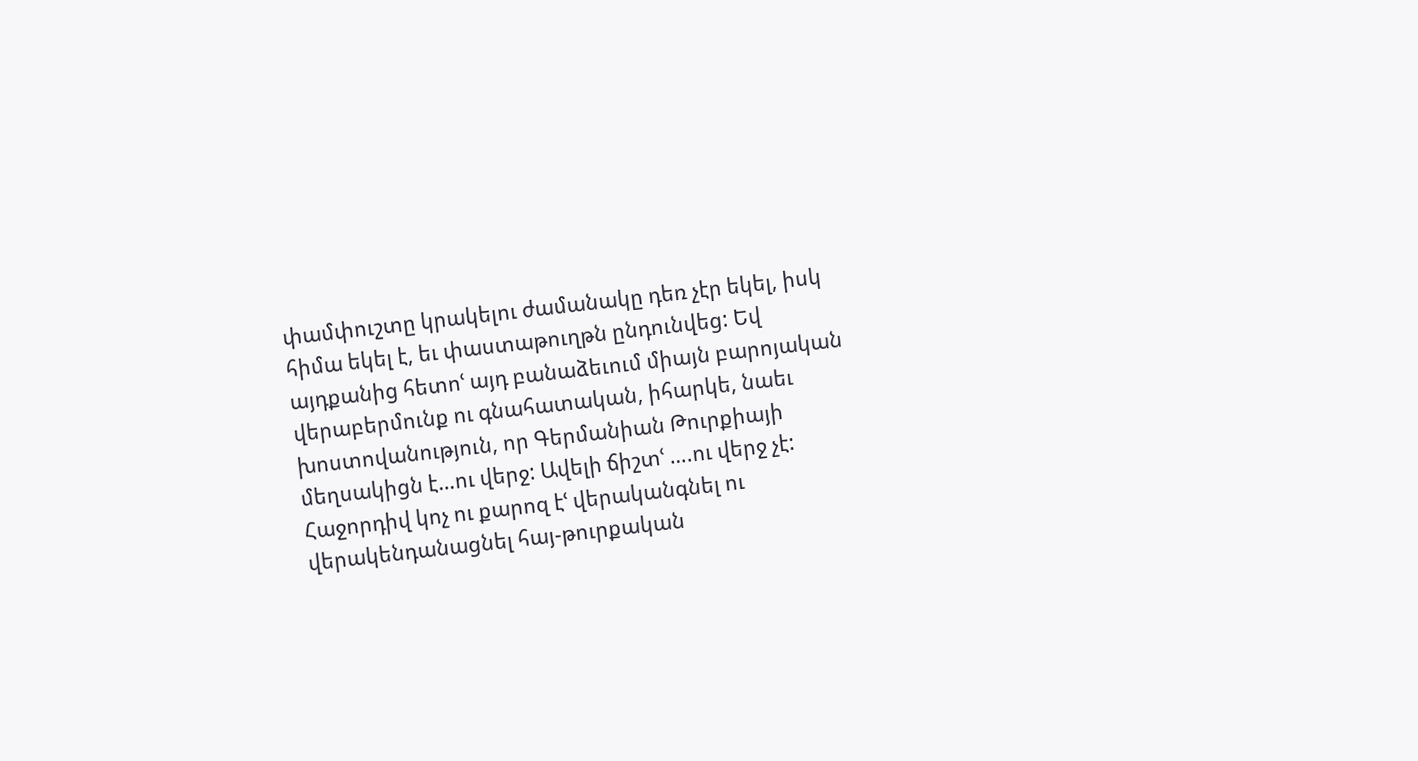փամփուշտը կրակելու ժամանակը դեռ չէր եկել, իսկ հիմա եկել է, եւ փաստաթուղթն ընդունվեց: Եվ այդքանից հետոՙ այդ բանաձեւում միայն բարոյական վերաբերմունք ու գնահատական, իհարկե, նաեւ խոստովանություն, որ Գերմանիան Թուրքիայի մեղսակիցն է…ու վերջ: Ավելի ճիշտՙ ….ու վերջ չէ: Հաջորդիվ կոչ ու քարոզ էՙ վերականգնել ու վերակենդանացնել հայ-թուրքական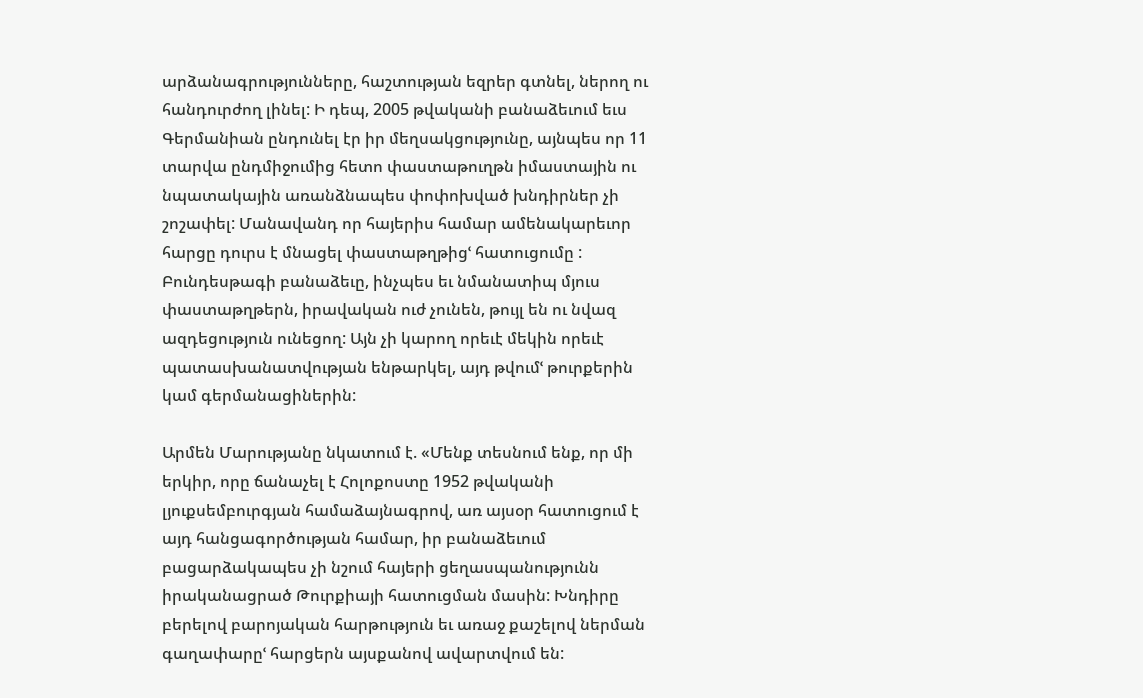արձանագրությունները, հաշտության եզրեր գտնել, ներող ու հանդուրժող լինել: Ի դեպ, 2005 թվականի բանաձեւում եւս Գերմանիան ընդունել էր իր մեղսակցությունը, այնպես որ 11 տարվա ընդմիջումից հետո փաստաթուղթն իմաստային ու նպատակային առանձնապես փոփոխված խնդիրներ չի շոշափել: Մանավանդ որ հայերիս համար ամենակարեւոր հարցը դուրս է մնացել փաստաթղթիցՙ հատուցումը : Բունդեսթագի բանաձեւը, ինչպես եւ նմանատիպ մյուս փաստաթղթերն, իրավական ուժ չունեն, թույլ են ու նվազ ազդեցություն ունեցող: Այն չի կարող որեւէ մեկին որեւէ պատասխանատվության ենթարկել, այդ թվումՙ թուրքերին կամ գերմանացիներին:

Արմեն Մարությանը նկատում է. «Մենք տեսնում ենք, որ մի երկիր, որը ճանաչել է Հոլոքոստը 1952 թվականի լյուքսեմբուրգյան համաձայնագրով, առ այսօր հատուցում է այդ հանցագործության համար, իր բանաձեւում բացարձակապես չի նշում հայերի ցեղասպանությունն իրականացրած Թուրքիայի հատուցման մասին: Խնդիրը բերելով բարոյական հարթություն եւ առաջ քաշելով ներման գաղափարըՙ հարցերն այսքանով ավարտվում են: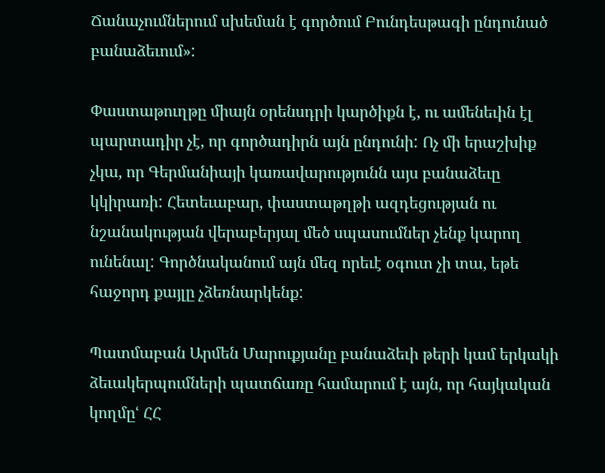Ճանաչումներում սխեման է գործում Բունդեսթագի ընդունած բանաձեւում»:

Փաստաթուղթը միայն օրենսդրի կարծիքն է, ու ամենեւին էլ պարտադիր չէ, որ գործադիրն այն ընդունի: Ոչ մի երաշխիք չկա, որ Գերմանիայի կառավարությունն այս բանաձեւը կկիրառի: Հետեւաբար, փաստաթղթի ազդեցության ու նշանակության վերաբերյալ մեծ սպասումներ չենք կարող ունենալ: Գործնականում այն մեզ որեւէ օգուտ չի տա, եթե հաջորդ քայլը չձեռնարկենք:

Պատմաբան Արմեն Մարուքյանը բանաձեւի թերի կամ երկակի ձեւակերպումների պատճառը համարում է այն, որ հայկական կողմըՙ ՀՀ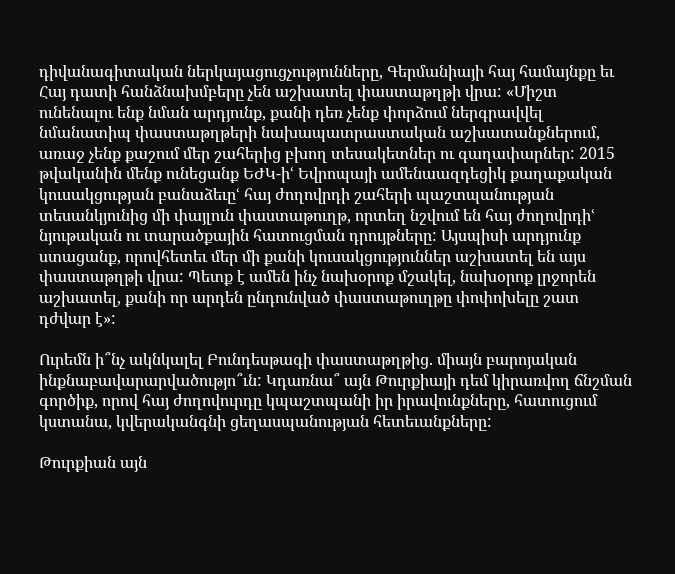դիվանագիտական ներկայացուցչությունները, Գերմանիայի հայ համայնքը եւ Հայ դատի հանձնախմբերը չեն աշխատել փաստաթղթի վրա: «Միշտ ունենալու ենք նման արդյունք, քանի դեռ չենք փորձում ներգրավվել նմանատիպ փաստաթղթերի նախապատրաստական աշխատանքներում, առաջ չենք քաշում մեր շահերից բխող տեսակետներ ու գաղափարներ: 2015 թվականին մենք ունեցանք ԵԺԿ-իՙ Եվրոպայի ամենաազդեցիկ քաղաքական կուսակցության բանաձեւըՙ հայ ժողովրդի շահերի պաշտպանության տեսանկյունից մի փայլուն փաստաթուղթ, որտեղ նշվում են հայ ժողովրդիՙ նյութական ու տարածքային հատուցման դրույթները: Այսպիսի արդյունք ստացանք, որովհետեւ մեր մի քանի կուսակցություններ աշխատել են այս փաստաթղթի վրա: Պետք է ամեն ինչ նախօրոք մշակել, նախօրոք լրջորեն աշխատել, քանի որ արդեն ընդունված փաստաթուղթը փոփոխելը շատ դժվար է»:

Ուրեմն ի՞նչ ակնկալել Բունդեսթագի փաստաթղթից. միայն բարոյական ինքնաբավարարվածությո՞ւն: Կդառնա՞ այն Թուրքիայի դեմ կիրառվող ճնշման գործիք, որով հայ ժողովուրդը կպաշտպանի իր իրավունքները, հատուցում կստանա, կվերականգնի ցեղասպանության հետեւանքները:

Թուրքիան այն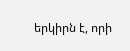երկիրն է, որի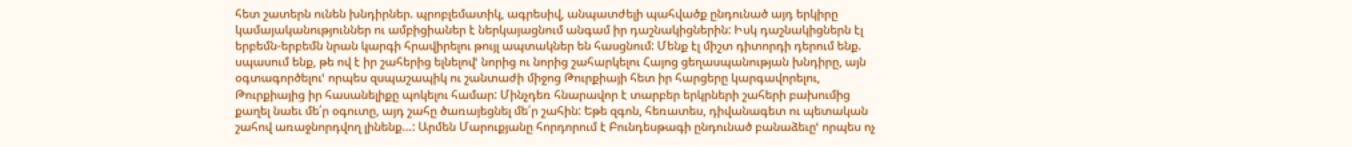հետ շատերն ունեն խնդիրներ. պրոբլեմատիկ, ագրեսիվ, անպատժելի պահվածք ընդունած այդ երկիրը կամայականություններ ու ամբիցիաներ է ներկայացնում անգամ իր դաշնակիցներին: Իսկ դաշնակիցներն էլ երբեմն-երբեմն նրան կարգի հրավիրելու թույլ ապտակներ են հասցնում: Մենք էլ միշտ դիտորդի դերում ենք. սպասում ենք, թե ով է իր շահերից ելնելովՙ նորից ու նորից շահարկելու Հայոց ցեղասպանության խնդիրը, այն օգտագործելուՙ որպես զսպաշապիկ ու շանտաժի միջոց Թուրքիայի հետ իր հարցերը կարգավորելու, Թուրքիայից իր հասանելիքը պոկելու համար: Մինչդեռ հնարավոր է տարբեր երկրների շահերի բախումից քաղել նաեւ մե՛ր օգուտը, այդ շահը ծառայեցնել մե՛ր շահին: Եթե զգոն, հեռատես, դիվանագետ ու պետական շահով առաջնորդվող լինենք…: Արմեն Մարուքյանը հորդորում է Բունդեսթագի ընդունած բանաձեւըՙ որպես ոչ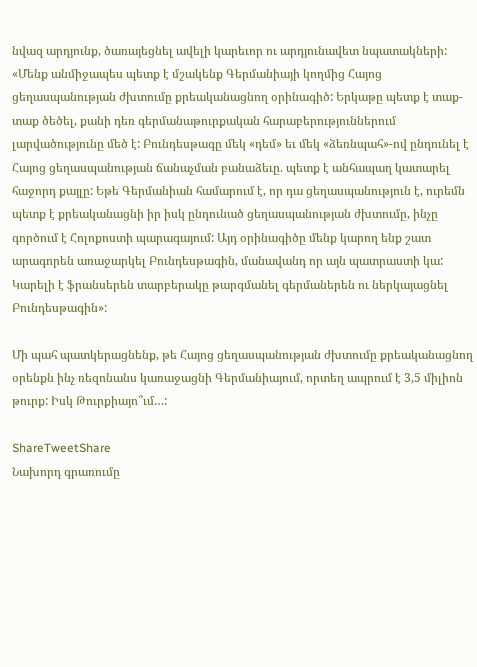նվազ արդյունք, ծառայեցնել ավելի կարեւոր ու արդյունավետ նպատակների: «Մենք անմիջապես պետք է մշակենք Գերմանիայի կողմից Հայոց ցեղասպանության ժխտումը քրեականացնող օրինագիծ: Երկաթը պետք է տաք-տաք ծեծել, քանի դեռ գերմանաթուրքական հարաբերություններում լարվածությունը մեծ է: Բունդեսթագը մեկ «դեմ» եւ մեկ «ձեռնպահ»-ով ընդունել է Հայոց ցեղասպանության ճանաչման բանաձեւը. պետք է անհապաղ կատարել հաջորդ քայլը: Եթե Գերմանիան համարում է, որ դա ցեղասպանություն է, ուրեմն պետք է քրեականացնի իր իսկ ընդունած ցեղասպանության ժխտումը, ինչը գործում է Հոլոքոստի պարագայում: Այդ օրինագիծը մենք կարող ենք շատ արագորեն առաջարկել Բունդեսթագին, մանավանդ որ այն պատրաստի կա: Կարելի է ֆրանսերեն տարբերակը թարգմանել գերմաներեն ու ներկայացնել Բունդեսթագին»:

Մի պահ պատկերացնենք, թե Հայոց ցեղասպանության ժխտումը քրեականացնող օրենքն ինչ ռեզոնանս կառաջացնի Գերմանիայում, որտեղ ապրում է 3,5 միլիոն թուրք: Իսկ Թուրքիայո՞ւմ…:

ShareTweetShare
Նախորդ գրառումը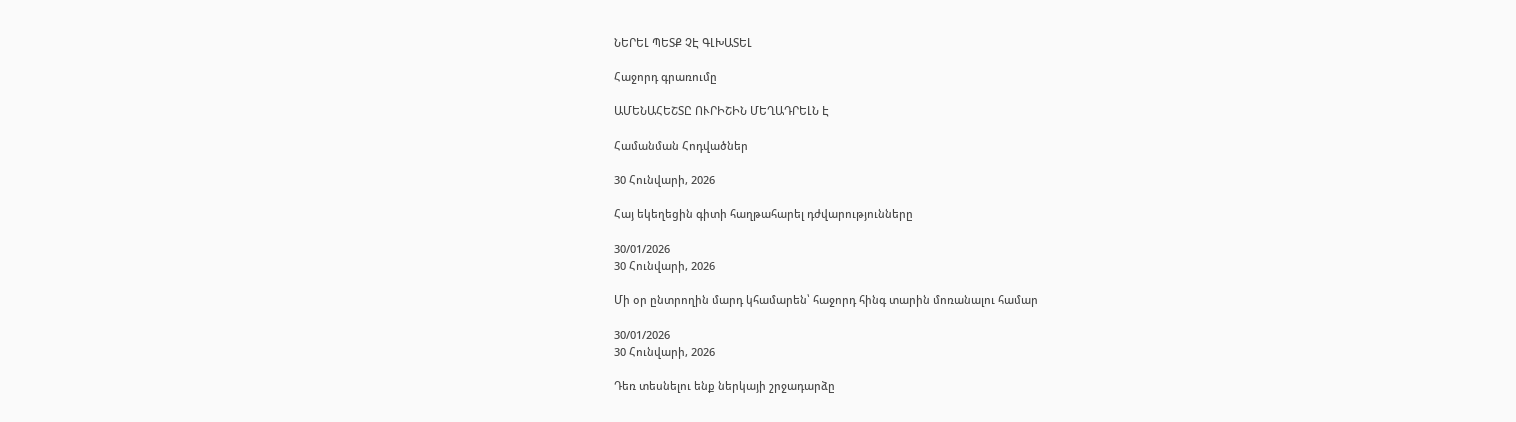ՆԵՐԵԼ ՊԵՏՔ ՉԷ ԳԼԽԱՏԵԼ

Հաջորդ գրառումը

ԱՄԵՆԱՀԵՇՏԸ ՈՒՐԻՇԻՆ ՄԵՂԱԴՐԵԼՆ Է

Համանման Հոդվածներ

30 Հունվարի, 2026

Հայ եկեղեցին գիտի հաղթահարել դժվարությունները

30/01/2026
30 Հունվարի, 2026

Մի օր ընտրողին մարդ կհամարեն՝ հաջորդ հինգ տարին մոռանալու համար

30/01/2026
30 Հունվարի, 2026

Դեռ տեսնելու ենք ներկայի շրջադարձը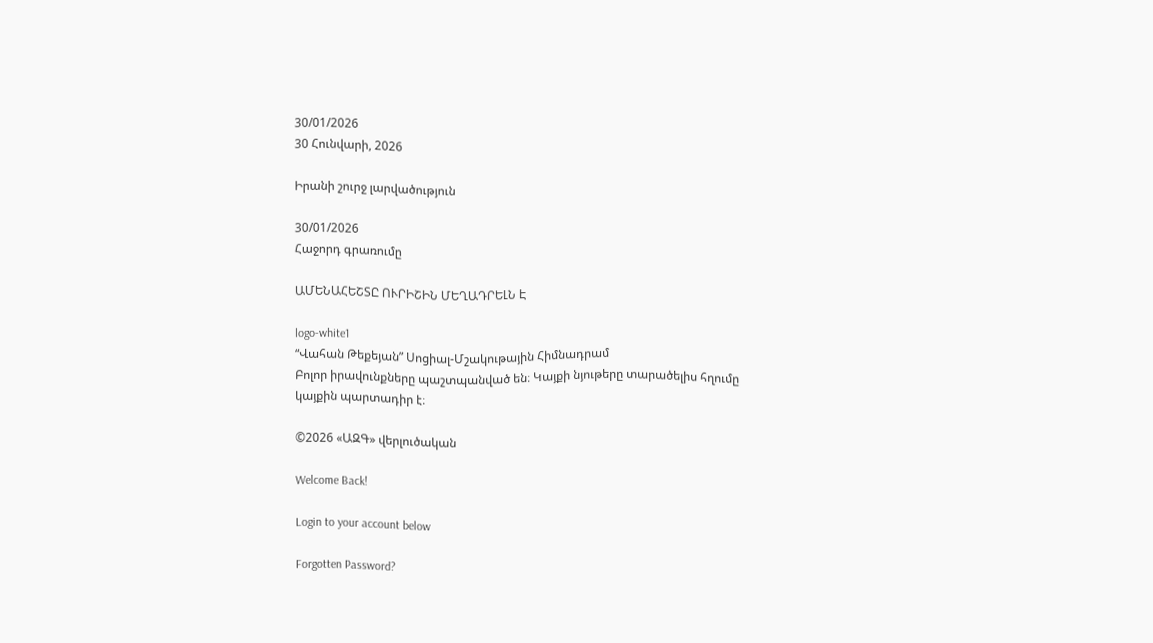30/01/2026
30 Հունվարի, 2026

Իրանի շուրջ լարվածություն

30/01/2026
Հաջորդ գրառումը

ԱՄԵՆԱՀԵՇՏԸ ՈՒՐԻՇԻՆ ՄԵՂԱԴՐԵԼՆ Է

logo-white1
“Վահան Թեքեյան” Սոցիալ-Մշակութային Հիմնադրամ
Բոլոր իրավունքները պաշտպանված են։ Կայքի նյութերը տարածելիս հղումը կայքին պարտադիր է։

©2026 «ԱԶԳ» վերլուծական

Welcome Back!

Login to your account below

Forgotten Password?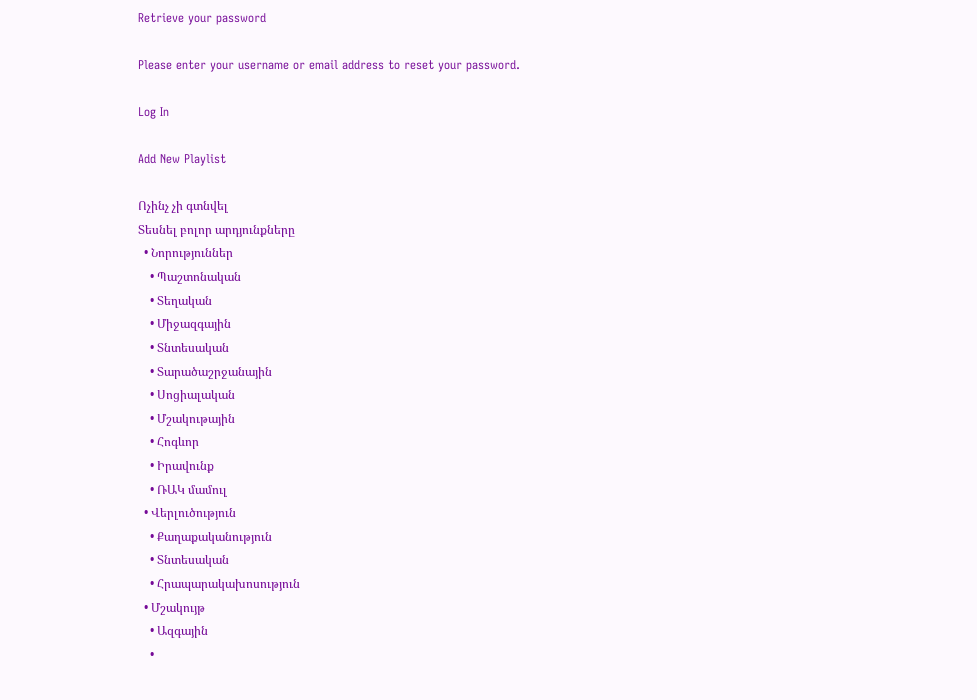Retrieve your password

Please enter your username or email address to reset your password.

Log In

Add New Playlist

Ոչինչ չի գտնվել
Տեսնել բոլոր արդյունքները
  • Նորություններ
    • Պաշտոնական
    • Տեղական
    • Միջազգային
    • Տնտեսական
    • Տարածաշրջանային
    • Սոցիալական
    • Մշակութային
    • Հոգևոր
    • Իրավունք
    • ՌԱԿ մամուլ
  • Վերլուծություն
    • Քաղաքականություն
    • Տնտեսական
    • Հրապարակախոսություն
  • Մշակույթ
    • Ազգային
    •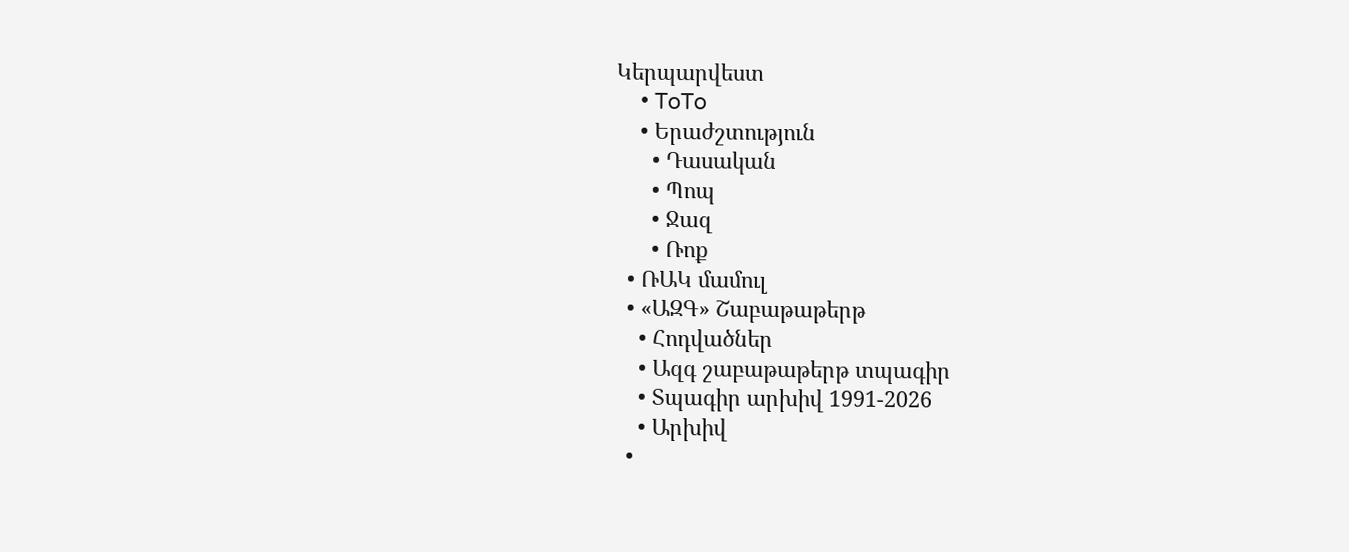Կերպարվեստ
    • ToTo
    • Երաժշտություն
      • Դասական
      • Պոպ
      • Ջազ
      • Ռոք
  • ՌԱԿ մամուլ
  • «ԱԶԳ» Շաբաթաթերթ
    • Հոդվածներ
    • Ազգ շաբաթաթերթ տպագիր
    • Տպագիր արխիվ 1991-2026
    • Արխիվ
  •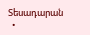Տեսադարան
  •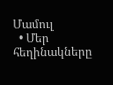Մամուլ
  • Մեր հեղինակները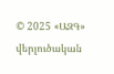© 2025 «ԱԶԳ» վերլուծական